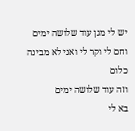יש לי מגן עוד שלושה ימים
וחם לי וקר לי ואני לא מבינה כלום
וזה עוד שלושה ימים
בא לי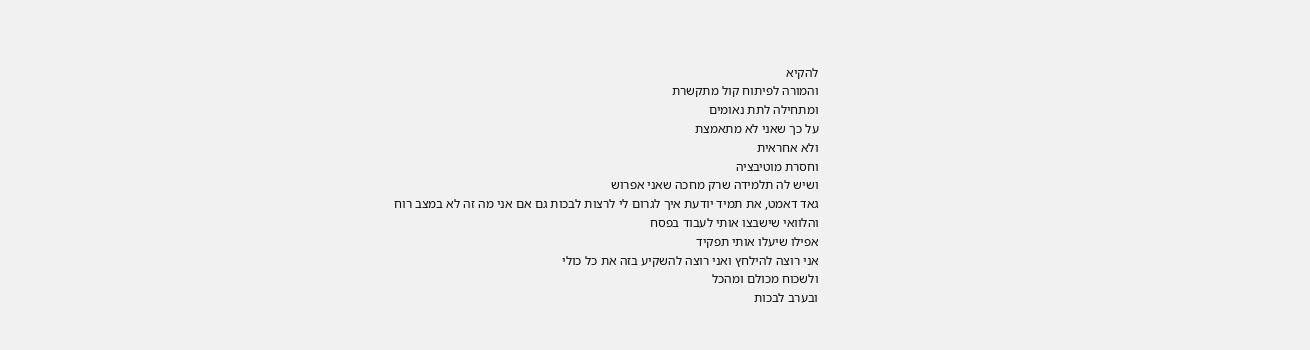להקיא
והמורה לפיתוח קול מתקשרת
ומתחילה לתת נאומים
על כך שאני לא מתאמצת
ולא אחראית
וחסרת מוטיבציה
ושיש לה תלמידה שרק מחכה שאני אפרוש
גאד דאמט, את תמיד יודעת איך לגרום לי לרצות לבכות גם אם אני מה זה לא במצב רוח
והלוואי שישבצו אותי לעבוד בפסח
אפילו שיעלו אותי תפקיד
אני רוצה להילחץ ואני רוצה להשקיע בזה את כל כולי
ולשכוח מכולם ומהכל
ובערב לבכות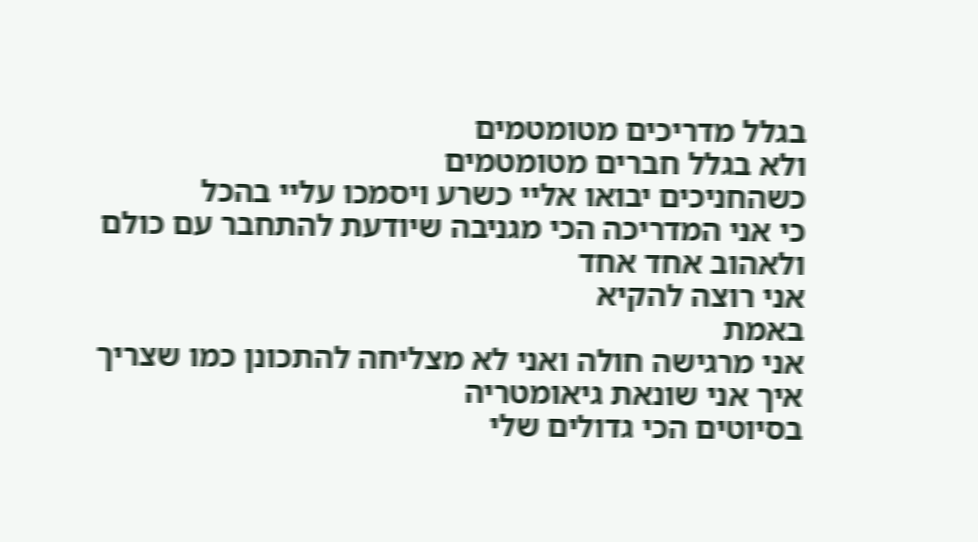בגלל מדריכים מטומטמים
ולא בגלל חברים מטומטמים
כשהחניכים יבואו אליי כשרע ויסמכו עליי בהכל
כי אני המדריכה הכי מגניבה שיודעת להתחבר עם כולם
ולאהוב אחד אחד
אני רוצה להקיא
באמת
אני מרגישה חולה ואני לא מצליחה להתכונן כמו שצריך
איך אני שונאת גיאומטריה
בסיוטים הכי גדולים שלי